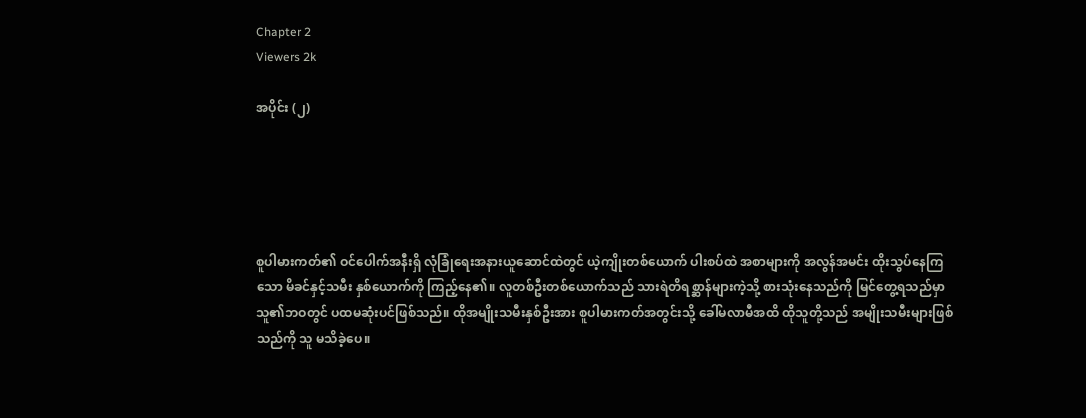Chapter 2
Viewers 2k

အပိုင်း (၂)





စူပါမားကတ်၏ ဝင်ပေါက်အနီးရှိ လုံခြုံရေးအနားယူဆောင်ထဲတွင် ယဲ့ကျိုးတစ်ယောက် ပါးစပ်ထဲ အစာများကို အလွန်အမင်း ထိုးသွပ်နေကြသော မိခင်နှင့်သမီး နှစ်ယောက်ကို ကြည့်နေ၏။ လူတစ်ဦးတစ်ယောက်သည် သားရဲတိရစ္ဆာန်များကဲ့သို့ စားသုံးနေသည်ကို မြင်တွေ့ရသည်မှာ သူ၏ဘဝတွင် ပထမဆုံးပင်ဖြစ်သည်။ ထိုအမျိုးသမီးနှစ်ဦးအား စူပါမားကတ်အတွင်းသို့ ခေါ်မလာမီအထိ ထိုသူတို့သည် အမျိုးသမီးများဖြစ်သည်ကို သူ မသိခဲ့ပေ။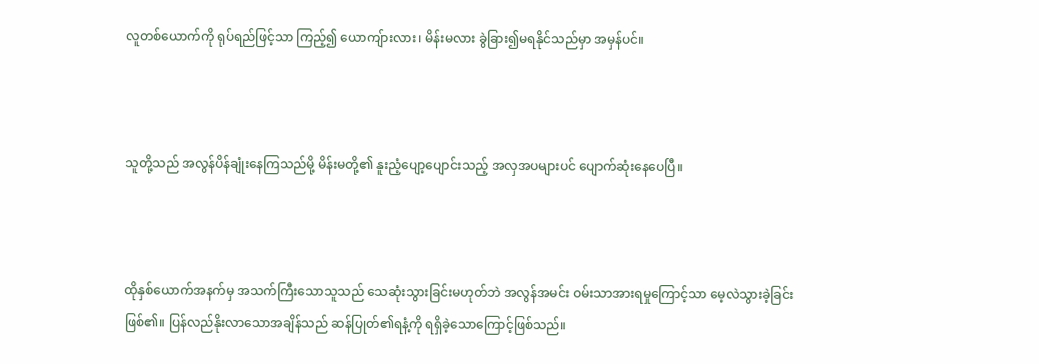လူတစ်ယောက်ကို ရုပ်ရည်ဖြင့်သာ ကြည့်၍ ယောကျ်ားလား၊ မိန်းမလား ခွဲခြား၍မရနိုင်သည်မှာ အမှန်ပင်။



သူတို့သည် အလွန်ပိန်ချုံးနေကြသည်မို့ မိန်းမတို့၏ နူးညံ့ပျော့ပျောင်းသည့် အလှအပများပင် ပျောက်ဆုံးနေပေပြီ။



ထိုနှစ်ယောက်အနက်မှ အသက်ကြီးသောသူသည် သေဆုံးသွားခြင်းမဟုတ်ဘဲ အလွန်အမင်း ဝမ်းသာအားရမှုကြောင့်သာ မေ့လဲသွားခဲ့ခြင်းဖြစ်၏။ ပြန်လည်နိုးလာသောအချိန်သည် ဆန်ပြုတ်၏ရနံ့ကို ရရှိခဲ့သောကြောင့်ဖြစ်သည်။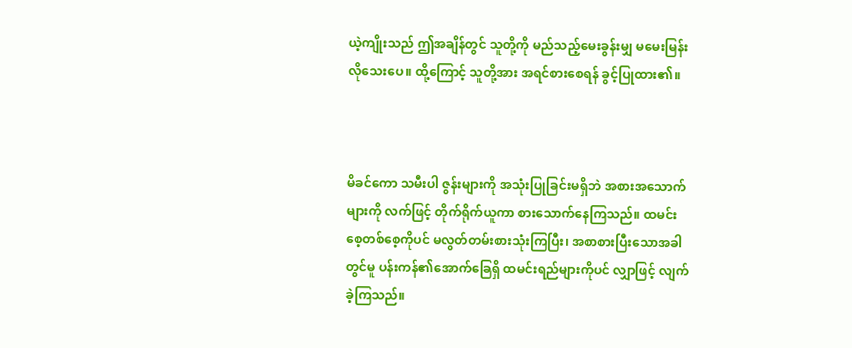ယဲ့ကျိုးသည် ဤအချိန်တွင် သူတို့ကို မည်သည့်မေးခွန်းမျှ မမေးမြန်းလိုသေးပေ။ ထို့ကြောင့် သူတို့အား အရင်စားစေရန် ခွင့်ပြုထား၏။



မိခင်ကော သမီးပါ ဇွန်းများကို အသုံးပြုခြင်းမရှိဘဲ အစားအသောက်များကို လက်ဖြင့် တိုက်ရိုက်ယူကာ စားသောက်နေကြသည်။ ထမင်းစေ့တစ်စေ့ကိုပင် မလွတ်တမ်းစားသုံးကြပြီး၊ အစာစားပြီးသောအခါတွင်မူ ပန်းကန်၏အောက်ခြေရှိ ထမင်းရည်များကိုပင် လျှာဖြင့် လျက်ခဲ့ကြသည်။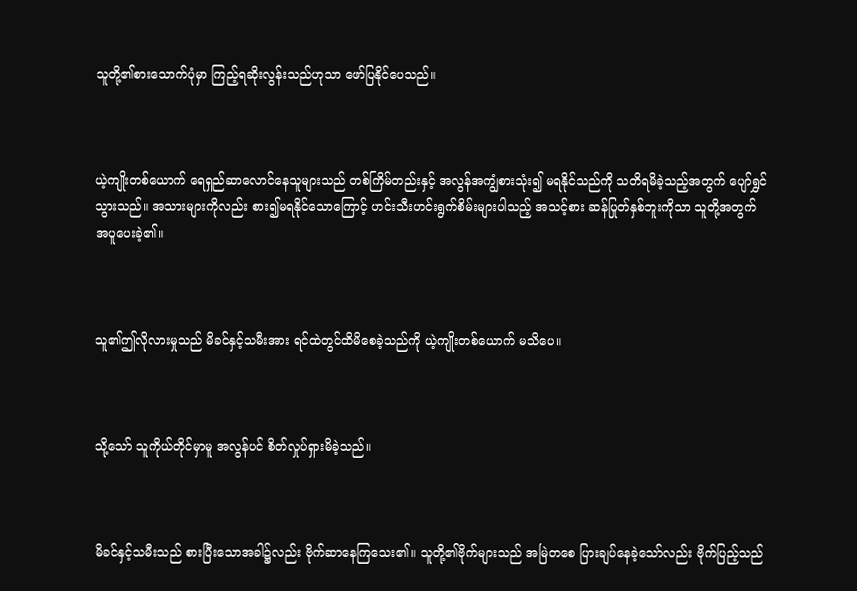သူတို့၏စားသောက်ပုံမှာ ကြည့်ရဆိုးလွန်းသည်ဟုသာ ဖော်ပြနိုင်ပေသည်။



ယဲ့ကျိုးတစ်ယောက် ရေရှည်ဆာလောင်နေသူများသည် တစ်ကြိမ်တည်းနှင့် အလွန်အကျွံစားသုံး၍ မရနိုင်သည်ကို သတိရမိခဲ့သည့်အတွက် ပျော်ရွှင်သွားသည်။ အသားများကိုလည်း စား၍မရနိုင်သောကြောင့် ဟင်းသီးဟင်းရွက်စိမ်းများပါသည့် အသင့်စား ဆန်ပြုတ်နှစ်ဘူးကိုသာ သူတို့အတွက် အပူပေးခဲ့၏။



သူ၏ဤလိုလားမှုသည် မိခင်နှင့်သမီးအား ရင်ထဲတွင်ထိမိစေခဲ့သည်ကို ယဲ့ကျိုးတစ်ယောက် မသိပေ။



သို့သော် သူကိုယ်တိုင်မှာမူ အလွန်ပင် စိတ်လှုပ်ရှားမိခဲ့သည်။



မိခင်နှင့်သမီးသည် စားပြီးသောအခါ၌လည်း ဗိုက်ဆာနေကြသေး၏။ သူတို့၏ဗိုက်များသည် အမြဲတစေ ပြားချပ်နေခဲ့သော်လည်း ဗိုက်ပြည့်သည်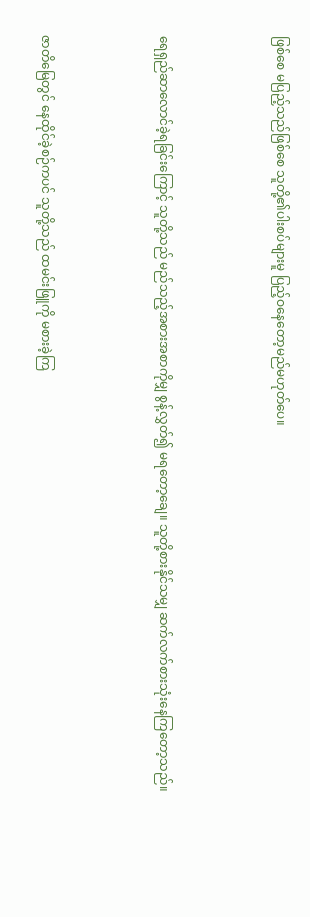ဖြစ်စေ မပြည့်သည်ဖြစ်စေ သူတို့၏ပါးစပ်များမူ ပြည့်ဝနေတော့မည်မဟုတ်ပေ။



ရေရှည်ဆာလောင်ခဲ့ရခြင်းကြောင့် သူတို့သည် မည်သည့်အစားအစာကိုမျှ စွန့်လွှတ်၍ မရတော့ချေ။ သူတို့စားနိုင်သမျှ ဆက်လက်စားသုံးနေကြတော့သည်။



ဇာတိမြေတွင် နေထိုင်ခဲ့စဉ်ကပင် သူတို့သည် ထမင်းဖြူကို မစားခဲ့ကြ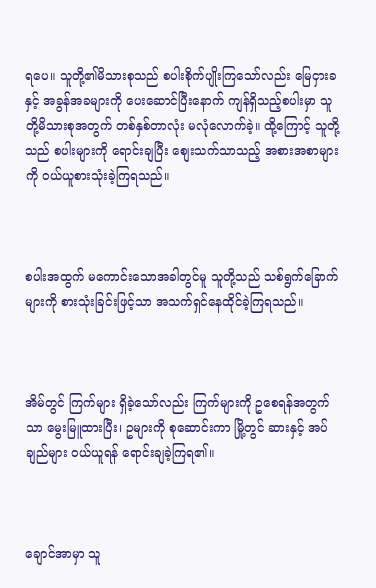ရပေ။ သူတို့၏မိသားစုသည် စပါးစိုက်ပျိုးကြသော်လည်း မြေငှားခနှင့် အခွန်အခများကို ပေးဆောင်ပြီးနောက် ကျန်ရှိသည့်စပါးမှာ သူတို့မိသားစုအတွက် တစ်နှစ်တာလုံး မလုံလောက်ခဲ့။ ထို့ကြောင့် သူတို့သည် စပါးများကို ရောင်းချပြီး စျေးသက်သာသည့် အစားအစာများကို ဝယ်ယူစားသုံးခဲ့ကြရသည်။



စပါးအထွက် မကောင်းသောအခါတွင်မူ သူတို့သည် သစ်ရွက်ခြောက်များကို စားသုံးခြင်းဖြင့်သာ အသက်ရှင်နေထိုင်ခဲ့ကြရသည်။



အိမ်တွင် ကြက်များ ရှိခဲ့သော်လည်း ကြက်များကို ဥစေရန်အတွက်သာ မွေးမြူထားပြီး၊ ဥများကို စုဆောင်းကာ မြို့တွင် ဆားနှင့် အပ်ချည်များ ဝယ်ယူရန် ရောင်းချခဲ့ကြရ၏။



ချောင်အာမှာ သူ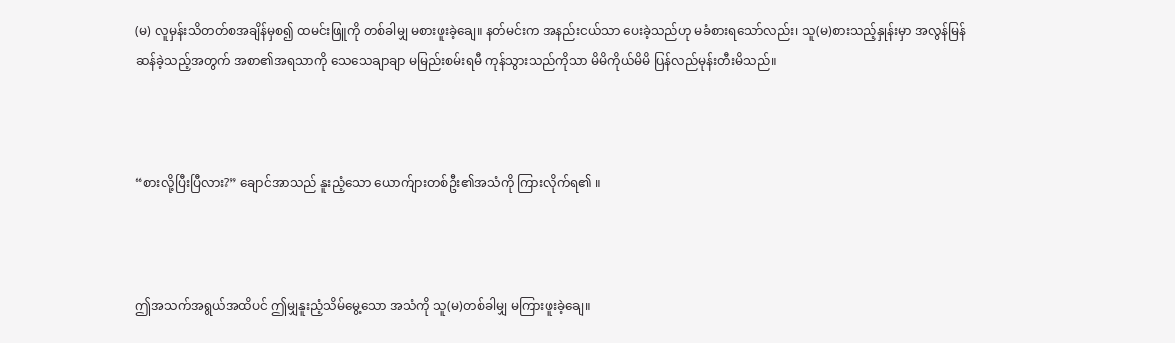(မ) လူမှန်းသိတတ်စအချိန်မှစ၍ ထမင်းဖြူကို တစ်ခါမျှ မစားဖူးခဲ့ချေ။ နတ်မင်းက အနည်းငယ်သာ ပေးခဲ့သည်ဟု မခံစားရသော်လည်း၊ သူ(မ)စားသည့်နှုန်းမှာ အလွန်မြန်ဆန်ခဲ့သည့်အတွက် အစာ၏အရသာကို သေသေချာချာ မမြည်းစမ်းရမီ ကုန်သွားသည်ကိုသာ မိမိကိုယ်မိမိ ပြန်လည်မုန်းတီးမိသည်။



“စားလို့ပြီးပြီလား?” ချောင်အာသည် နူးညံ့သော ယောက်ျားတစ်ဦး၏အသံကို ကြားလိုက်ရ၏ ။



ဤအသက်အရွယ်အထိပင် ဤမျှနူးညံ့သိမ်မွေ့သော အသံကို သူ(မ)တစ်ခါမျှ မကြားဖူးခဲ့ချေ။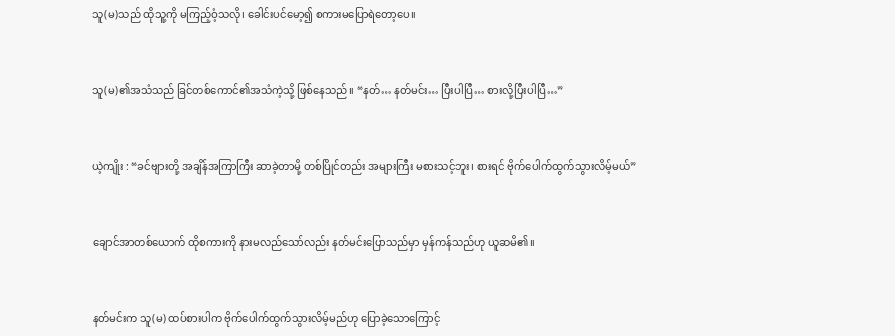သူ(မ)သည် ထိုသူ့ကို မကြည့်ဝံ့သလို၊ ခေါင်းပင်မော့၍ စကားမပြောရဲတော့ပေ။



သူ(မ)၏အသံသည် ခြင်တစ်ကောင်၏အသံကဲ့သို့ ဖြစ်နေသည်။ “နတ်… နတ်မင်း… ပြီးပါပြီ… စားလို့ပြီးပါပြီ…”



ယဲ့ကျိုး : “ခင်ဗျားတို့ အချိန်အကြာကြီး ဆာခဲ့တာမို့ တစ်ပြိုင်တည်း အများကြီး မစားသင့်ဘူး၊ စားရင် ဗိုက်ပေါက်ထွက်သွားလိမ့်မယ်”



ချောင်အာတစ်ယောက် ထိုစကားကို နားမလည်သော်လည်း နတ်မင်းပြောသည်မှာ မှန်ကန်သည်ဟု ယူဆမိ၏။



နတ်မင်းက သူ(မ) ထပ်စားပါက ဗိုက်ပေါက်ထွက်သွားလိမ့်မည်ဟု ပြောခဲ့သောကြောင့်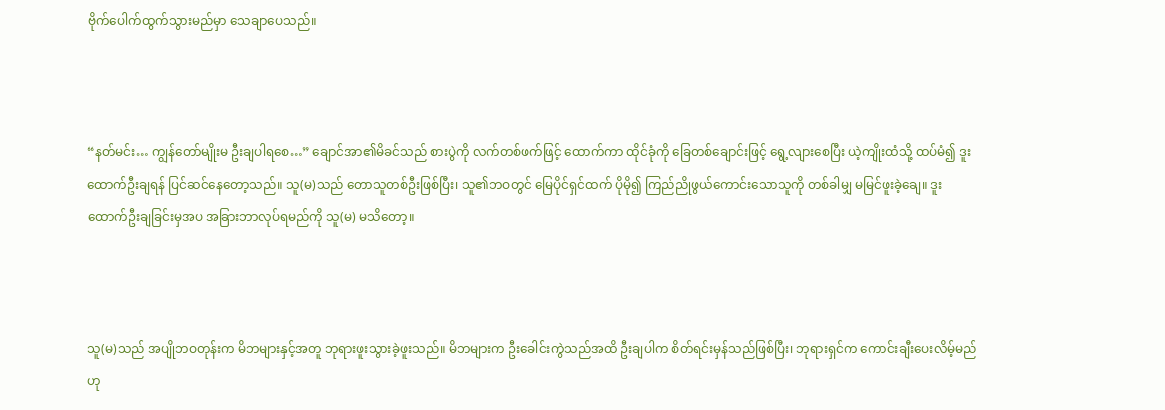ဗိုက်ပေါက်ထွက်သွားမည်မှာ သေချာပေသည်။



“နတ်မင်း… ကျွန်တော်မျိုးမ ဦးချပါရစေ…” ချောင်အာ၏မိခင်သည် စားပွဲကို လက်တစ်ဖက်ဖြင့် ထောက်ကာ ထိုင်ခုံကို ခြေတစ်ချောင်းဖြင့် ရွေ့လျားစေပြီး ယဲ့ကျိုးထံသို့ ထပ်မံ၍ ဒူးထောက်ဦးချရန် ပြင်ဆင်နေတော့သည်။ သူ(မ)သည် တောသူတစ်ဦးဖြစ်ပြီး၊ သူ၏ဘဝတွင် မြေပိုင်ရှင်ထက် ပိုမို၍ ကြည်ညိုဖွယ်ကောင်းသောသူကို တစ်ခါမျှ မမြင်ဖူးခဲ့ချေ။ ဒူးထောက်ဦးချခြင်းမှအပ အခြားဘာလုပ်ရမည်ကို သူ(မ) မသိတော့။



သူ(မ)သည် အပျိုဘဝတုန်းက မိဘများနှင့်အတူ ဘုရားဖူးသွားခဲ့ဖူးသည်။ မိဘများက ဦးခေါင်းကွဲသည်အထိ ဦးချပါက စိတ်ရင်းမှန်သည်ဖြစ်ပြီး၊ ဘုရားရှင်က ကောင်းချီးပေးလိမ့်မည်ဟု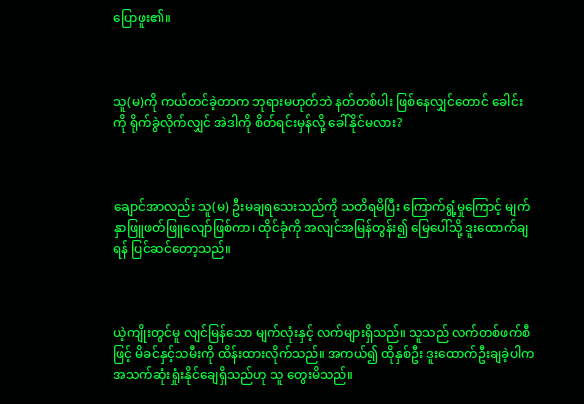ပြောဖူး၏။



သူ(မ)ကို ကယ်တင်ခဲ့တာက ဘုရားမဟုတ်ဘဲ နတ်တစ်ပါး ဖြစ်နေလျှင်တောင် ခေါင်းကို ရိုက်ခွဲလိုက်လျှင် အဲဒါကို စိတ်ရင်းမှန်လို့ ခေါ်နိုင်မလား?



ချောင်အာလည်း သူ(မ) ဦးမချရသေးသည်ကို သတိရမိပြီး ကြောက်ရွံ့မှုကြောင့် မျက်နှာဖြူဖတ်ဖြူလျော်ဖြစ်ကာ၊ ထိုင်ခုံကို အလျင်အမြန်တွန်း၍ မြေပေါ်သို့ ဒူးထောက်ချရန် ပြင်ဆင်တော့သည်။



ယဲ့ကျိုးတွင်မူ လျင်မြန်သော မျက်လုံးနှင့် လက်များရှိသည်။ သူသည် လက်တစ်ဖက်စီဖြင့် မိခင်နှင့်သမီးကို ထိန်းထားလိုက်သည်။ အကယ်၍ ထိုနှစ်ဦး ဒူးထောက်ဦးချခဲ့ပါက အသက်ဆုံးရှုံးနိုင်ချေရှိသည်ဟု သူ တွေးမိသည်။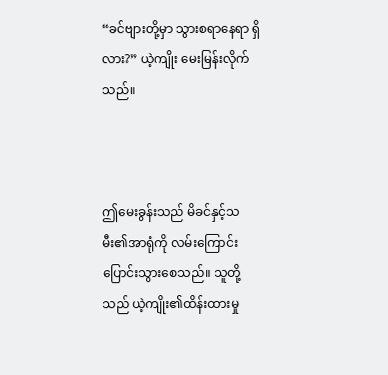“ခင်ဗျားတို့မှာ သွားစရာနေရာ ရှိလား?” ယဲ့ကျိုး မေးမြန်းလိုက်သည်။



ဤမေးခွန်းသည် မိခင်နှင့်သမီး၏အာရုံကို လမ်းကြောင်းပြောင်းသွားစေသည်။ သူတို့သည် ယဲ့ကျိုး၏ထိန်းထားမှု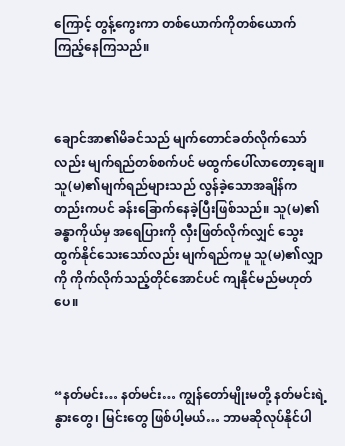ကြောင့် တွန့်ကွေးကာ တစ်ယောက်ကိုတစ်ယောက် ကြည့်နေကြသည်။



ချောင်အာ၏မိခင်သည် မျက်တောင်ခတ်လိုက်သော်လည်း မျက်ရည်တစ်စက်ပင် မထွက်ပေါ်လာတော့ချေ။ သူ(မ)၏မျက်ရည်များသည် လွန်ခဲ့သောအချိန်ကတည်းကပင် ခန်းခြောက်နေခဲ့ပြီးဖြစ်သည်။ သူ(မ)၏ခန္ဓာကိုယ်မှ အရေပြားကို လှီးဖြတ်လိုက်လျှင် သွေးထွက်နိုင်သေးသော်လည်း မျက်ရည်ကမူ သူ(မ)၏လျှာကို ကိုက်လိုက်သည့်တိုင်အောင်ပင် ကျနိုင်မည်မဟုတ်ပေ။



“နတ်မင်း… နတ်မင်း… ကျွန်တော်မျိုးမတို့ နတ်မင်းရဲ့ နွားတွေ၊ မြင်းတွေ ဖြစ်ပါ့မယ်… ဘာမဆိုလုပ်နိုင်ပါ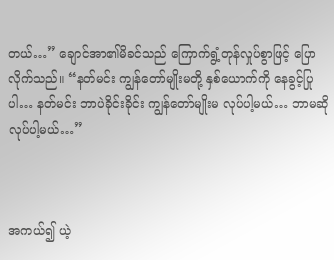တယ်…” ချောင်အာ၏မိခင်သည် ကြောက်ရွံ့တုန်လှုပ်စွာဖြင့် ပြောလိုက်သည်။ “နတ်မင်း ကျွန်တော်မျိုးမတို့ နှစ်ယောက်ကို နေခွင့်ပြုပါ… နတ်မင်း ဘာပဲခိုင်းခိုင်း ကျွန်တော်မျိုးမ လုပ်ပါ့မယ်… ဘာမဆို လုပ်ပါ့မယ်…”



အကယ်၍ ယဲ့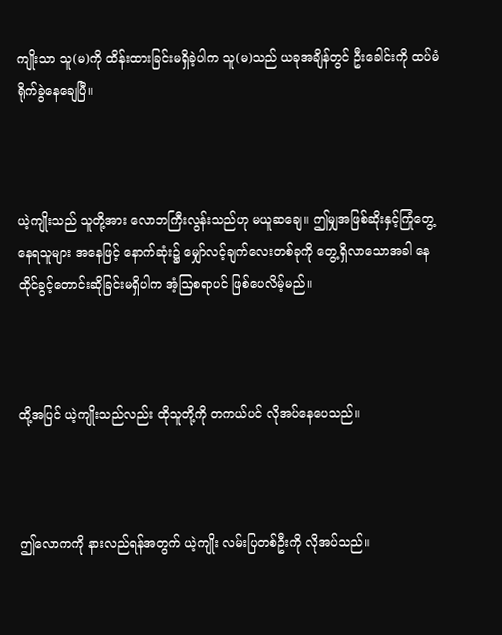ကျိုးသာ သူ(မ)ကို ထိန်းထားခြင်းမရှိခဲ့ပါက သူ(မ)သည် ယခုအချိန်တွင် ဦးခေါင်းကို ထပ်မံရိုက်ခွဲနေချေပြီ။



ယဲ့ကျိုးသည် သူတို့အား လောဘကြီးလွန်းသည်ဟု မယူဆချေ။ ဤမျှအဖြစ်ဆိုးနှင့်ကြုံတွေ့နေရသူများ အနေဖြင့် နောက်ဆုံး၌ မျှော်လင့်ချက်လေးတစ်ခုကို တွေ့ရှိလာသောအခါ နေထိုင်ခွင့်တောင်းဆိုခြင်းမရှိပါက အံ့ဩစရာပင် ဖြစ်ပေလိမ့်မည်။



ထို့အပြင် ယဲ့ကျိုးသည်လည်း ထိုသူတို့ကို တကယ်ပင် လိုအပ်နေပေသည်။



ဤလောကကို နားလည်ရန်အတွက် ယဲ့ကျိုး လမ်းပြတစ်ဦးကို လိုအပ်သည်။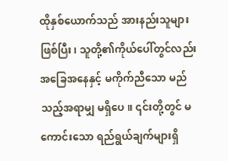ထိုနှစ်ယောက်သည် အားနည်းသူများဖြစ်ပြီး၊ သူတို့၏ကိုယ်ပေါ်တွင်လည်း အခြေအနေနှင့် မကိုက်ညီသော မည်သည့်အရာမျှ မရှိပေ။ ၎င်းတို့တွင် မကောင်းသော ရည်ရွယ်ချက်များရှိ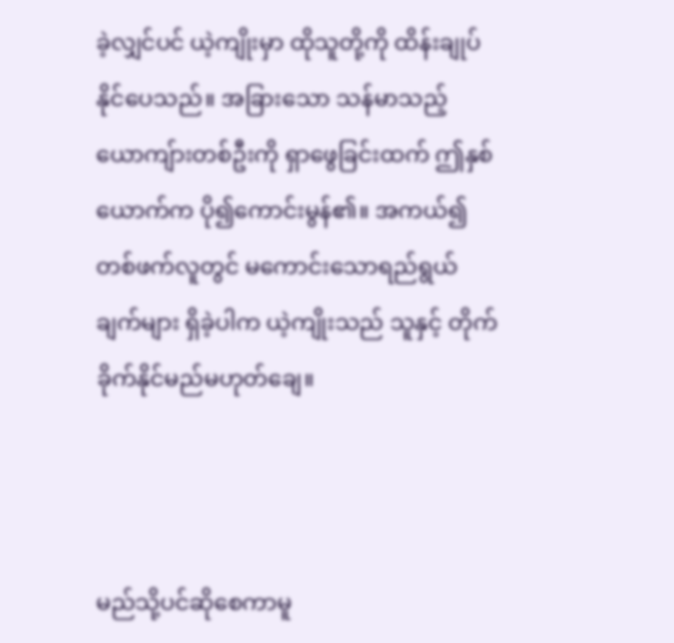ခဲ့လျှင်ပင် ယဲ့ကျိုးမှာ ထိုသူတို့ကို ထိန်းချုပ်နိုင်ပေသည်။ အခြားသော သန်မာသည့် ယောကျ်ားတစ်ဦးကို ရှာဖွေခြင်းထက် ဤနှစ်ယောက်က ပို၍ကောင်းမွန်၏။ အကယ်၍ တစ်ဖက်လူတွင် မကောင်းသောရည်ရွယ်ချက်များ ရှိခဲ့ပါက ယဲ့ကျိုးသည် သူနှင့် တိုက်ခိုက်နိုင်မည်မဟုတ်ချေ။



မည်သို့ပင်ဆိုစေကာမူ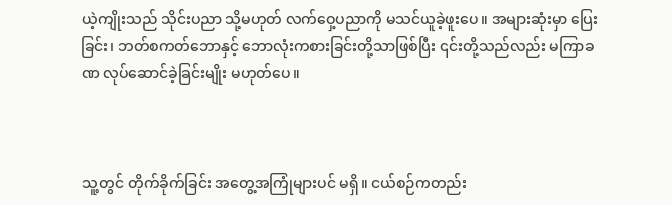ယဲ့ကျိုးသည် သိုင်းပညာ သို့မဟုတ် လက်ဝှေ့ပညာကို မသင်ယူခဲ့ဖူးပေ။ အများဆုံးမှာ ပြေးခြင်း၊ ဘတ်စကတ်ဘောနှင့် ဘောလုံးကစားခြင်းတို့သာဖြစ်ပြီး ၎င်းတို့သည်လည်း မကြာခဏ လုပ်ဆောင်ခဲ့ခြင်းမျိုး မဟုတ်ပေ။



သူ့တွင် တိုက်ခိုက်ခြင်း အတွေ့အကြုံများပင် မရှိ။ ငယ်စဉ်ကတည်း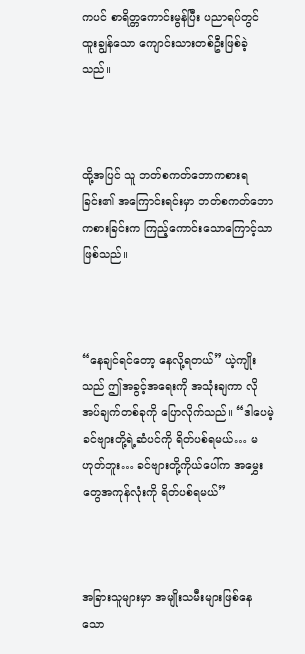ကပင် စာရိတ္တကောင်းမွန်ပြီး ပညာရပ်တွင် ထူးချွန်သော ကျောင်းသားတစ်ဦးဖြစ်ခဲ့သည်။



ထို့အပြင် သူ ဘတ်စကတ်ဘောကစားရခြင်း၏ အကြောင်းရင်းမှာ ဘတ်စကတ်ဘောကစားခြင်းက ကြည့်ကောင်းသောကြောင့်သာ ဖြစ်သည်။



“နေချင်ရင်တော့ နေလို့ရတယ်” ယဲ့ကျိုးသည် ဤအခွင့်အရေးကို အသုံးချကာ လိုအပ်ချက်တစ်ခုကို ပြောလိုက်သည်။ “ဒါပေမဲ့ ခင်ဗျားတို့ရဲ့ဆံပင်ကို ရိတ်ပစ်ရမယ်… မဟုတ်ဘူး… ခင်ဗျားတို့ကိုယ်ပေါ်က အမွှေးတွေအကုန်လုံးကို ရိတ်ပစ်ရမယ်”



အခြားသူများမှာ အမျိုးသမီးများဖြစ်နေသော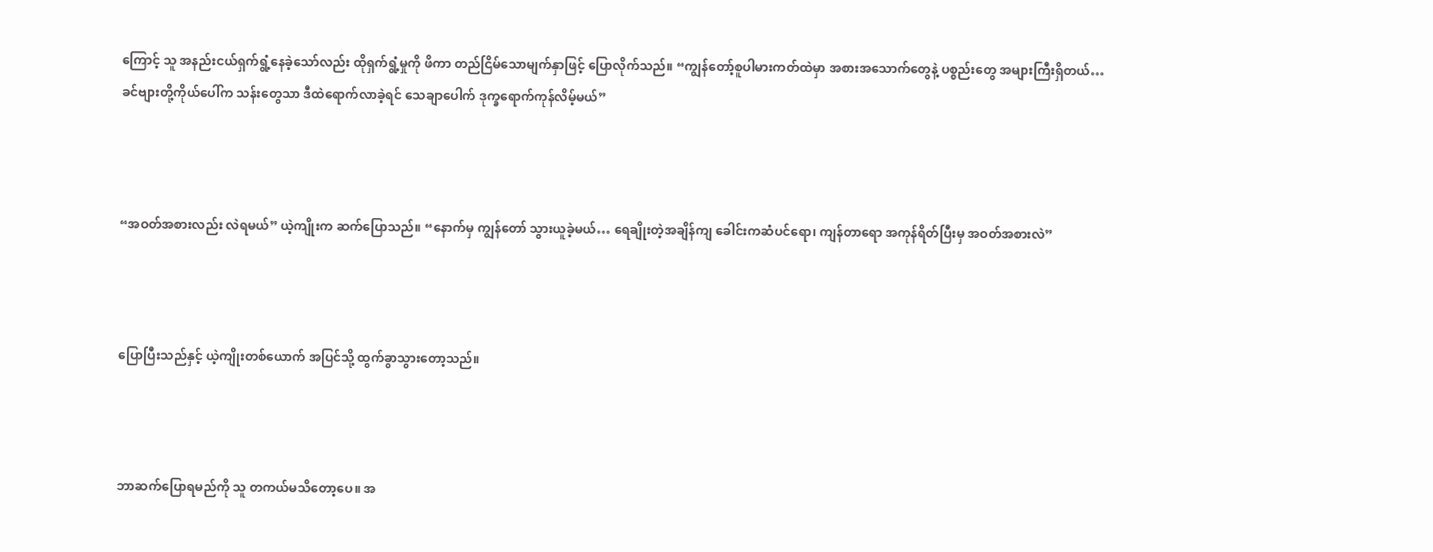ကြောင့် သူ အနည်းငယ်ရှက်ရွံ့နေခဲ့သော်လည်း ထိုရှက်ရွံ့မှုကို ဖိကာ တည်ငြိမ်သောမျက်နှာဖြင့် ပြောလိုက်သည်။ “ကျွန်တော့်စူပါမားကတ်ထဲမှာ အစားအသောက်တွေနဲ့ ပစ္စည်းတွေ အများကြီးရှိတယ်… ခင်ဗျားတို့ကိုယ်ပေါ်က သန်းတွေသာ ဒီထဲရောက်လာခဲ့ရင် သေချာပေါက် ဒုက္ခရောက်ကုန်လိမ့်မယ်”



“အဝတ်အစားလည်း လဲရမယ်” ယဲ့ကျိုးက ဆက်ပြောသည်။ “နောက်မှ ကျွန်တော် သွားယူခဲ့မယ်… ရေချိုးတဲ့အချိန်ကျ ခေါင်းကဆံပင်ရော၊ ကျန်တာရော အကုန်ရိတ်ပြီးမှ အဝတ်အစားလဲ”



ပြောပြီးသည်နှင့် ယဲ့ကျိုးတစ်ယောက် အပြင်သို့ ထွက်ခွာသွားတော့သည်။



ဘာဆက်ပြောရမည်ကို သူ တကယ်မသိတော့ပေ။ အ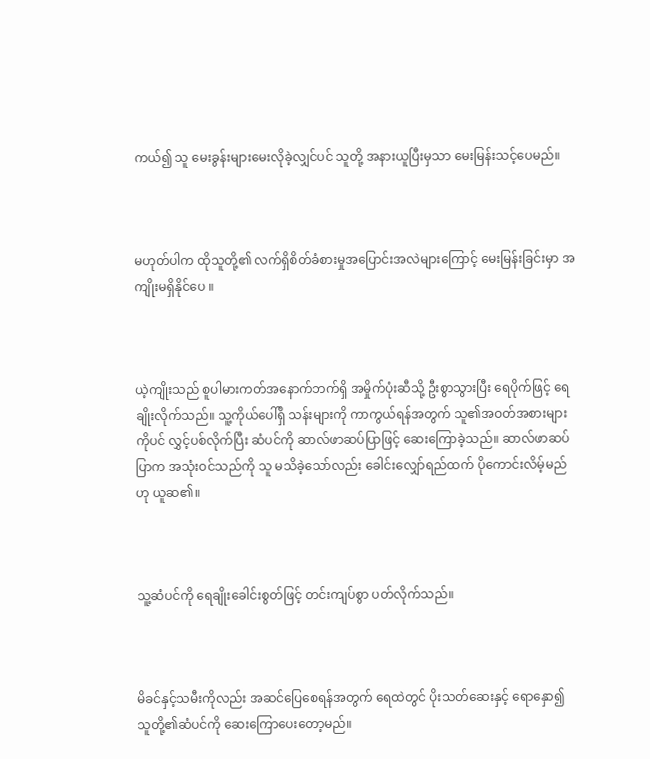ကယ်၍ သူ မေးခွန်းများမေးလိုခဲ့လျှင်ပင် သူတို့ အနားယူပြီးမှသာ မေးမြန်းသင့်ပေမည်။



မဟုတ်ပါက ထိုသူတို့၏ လက်ရှိစိတ်ခံစားမှုအပြောင်းအလဲများကြောင့် မေးမြန်းခြင်းမှာ အကျိုးမရှိနိုင်ပေ ။



ယဲ့ကျိုးသည် စူပါမားကတ်အနောက်ဘက်ရှိ အမှိုက်ပုံးဆီသို့ ဦးစွာသွားပြီး ရေပိုက်ဖြင့် ရေချိုးလိုက်သည်။ သူ့ကိုယ်ပေါ်ရှိ သန်းများကို ကာကွယ်ရန်အတွက် သူ၏အဝတ်အစားများကိုပင် လွှင့်ပစ်လိုက်ပြီး ဆံပင်ကို ဆာလ်ဖာဆပ်ပြာဖြင့် ဆေးကြောခဲ့သည်။ ဆာလ်ဖာဆပ်ပြာက အသုံးဝင်သည်ကို သူ မသိခဲ့သော်လည်း ခေါင်းလျှော်ရည်ထက် ပိုကောင်းလိမ့်မည်ဟု ယူဆ၏။



သူ့ဆံပင်ကို ရေချိုးခေါင်းစွတ်ဖြင့် တင်းကျပ်စွာ ပတ်လိုက်သည်။



မိခင်နှင့်သမီးကိုလည်း အဆင်ပြေစေရန်အတွက် ရေထဲတွင် ပိုးသတ်ဆေးနှင့် ရောနှော၍ သူတို့၏ဆံပင်ကို ဆေးကြောပေးတော့မည်။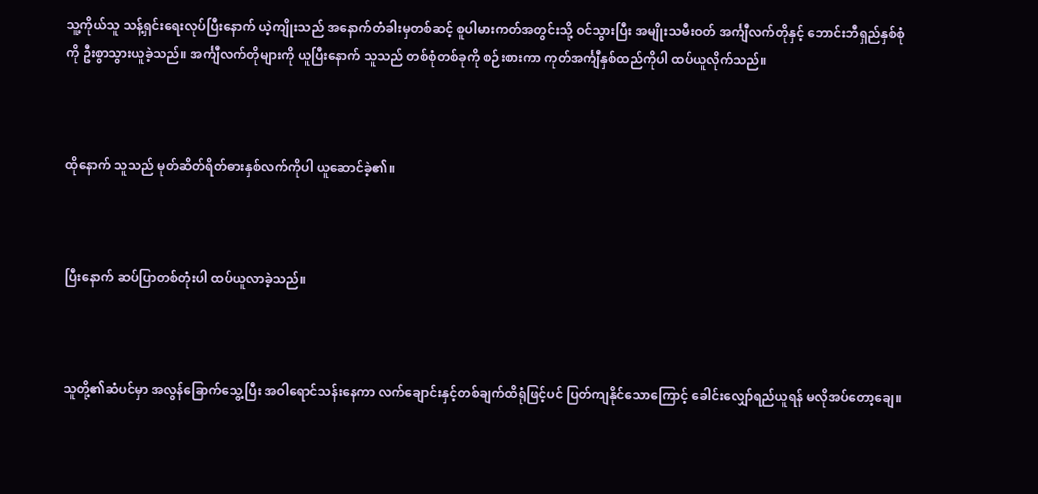သူ့ကိုယ်သူ သန့်ရှင်းရေးလုပ်ပြီးနောက် ယဲ့ကျိုးသည် အနောက်တံခါးမှတစ်ဆင့် စူပါမားကတ်အတွင်းသို့ ဝင်သွားပြီး အမျိုးသမီးဝတ် အင်္ကျီလက်တိုနှင့် ဘောင်းဘီရှည်နှစ်စုံကို ဦးစွာသွားယူခဲ့သည်။ အင်္ကျီလက်တိုများကို ယူပြီးနောက် သူသည် တစ်စုံတစ်ခုကို စဉ်းစားကာ ကုတ်အင်္ကျီနှစ်ထည်ကိုပါ ထပ်ယူလိုက်သည်။



ထိုနောက် သူသည် မုတ်ဆိတ်ရိတ်ဓားနှစ်လက်ကိုပါ ယူဆောင်ခဲ့၏။



ပြီးနောက် ဆပ်ပြာတစ်တုံးပါ ထပ်ယူလာခဲ့သည်။



သူတို့၏ဆံပင်မှာ အလွန်ခြောက်သွေ့ပြီး အဝါရောင်သန်းနေကာ လက်ချောင်းနှင့်တစ်ချက်ထိရုံဖြင့်ပင် ပြတ်ကျနိုင်သောကြောင့် ခေါင်းလျှော်ရည်ယူရန် မလိုအပ်တော့ချေ။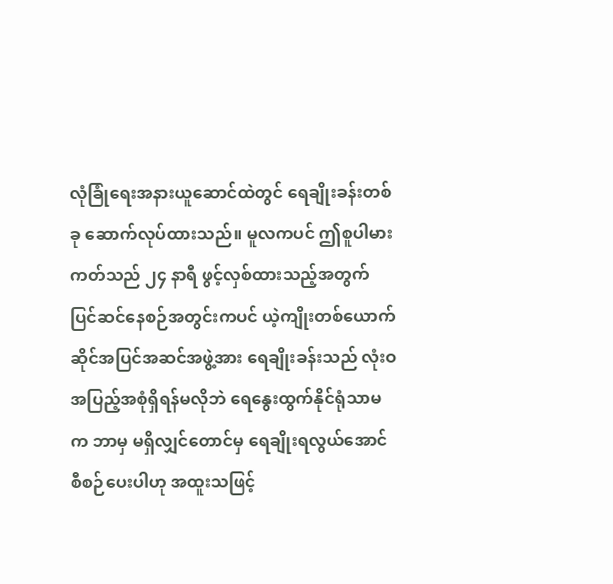လုံခြုံရေးအနားယူဆောင်ထဲတွင် ရေချိုးခန်းတစ်ခု ဆောက်လုပ်ထားသည်။ မူလကပင် ဤစူပါမားကတ်သည် ၂၄ နာရီ ဖွင့်လှစ်ထားသည့်အတွက် ပြင်ဆင်နေစဉ်အတွင်းကပင် ယဲ့ကျိုးတစ်ယောက် ဆိုင်အပြင်အဆင်အဖွဲ့အား ရေချိုးခန်းသည် လုံးဝအပြည့်အစုံရှိရန်မလိုဘဲ ရေနွေးထွက်နိုင်ရုံသာမက ဘာမှ မရှိလျှင်တောင်မှ ရေချိုးရလွယ်အောင် စီစဉ်ပေးပါဟု အထူးသဖြင့်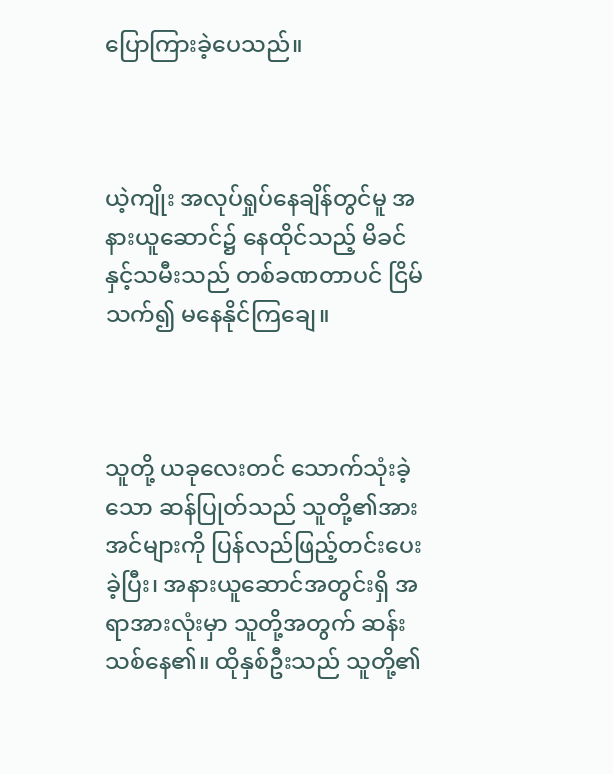ပြောကြားခဲ့ပေသည်။



ယဲ့ကျိုး အလုပ်ရှုပ်နေချိန်တွင်မူ အနားယူဆောင်၌ နေထိုင်သည့် မိခင်နှင့်သမီးသည် တစ်ခဏတာပင် ငြိမ်သက်၍ မနေနိုင်ကြချေ။



သူတို့ ယခုလေးတင် သောက်သုံးခဲ့သော ဆန်ပြုတ်သည် သူတို့၏အားအင်များကို ပြန်လည်ဖြည့်တင်းပေးခဲ့ပြီး၊ အနားယူဆောင်အတွင်းရှိ အရာအားလုံးမှာ သူတို့အတွက် ဆန်းသစ်နေ၏။ ထိုနှစ်ဦးသည် သူတို့၏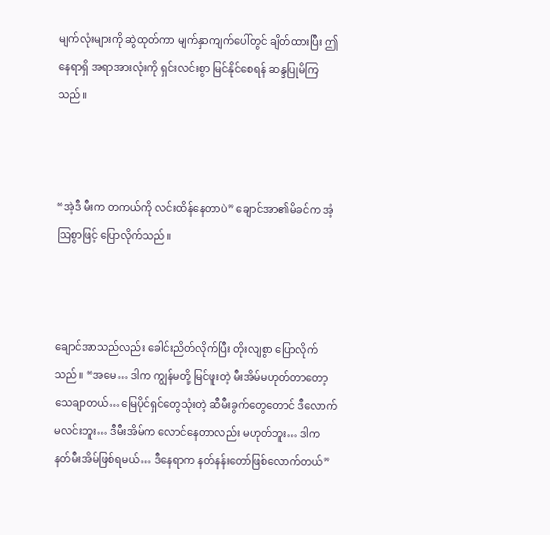မျက်လုံးများကို ဆွဲထုတ်ကာ မျက်နှာကျက်ပေါ်တွင် ချိတ်ထားပြီး ဤနေရာရှိ အရာအားလုံးကို ရှင်းလင်းစွာ မြင်နိုင်စေရန် ဆန္ဒပြုမိကြသည်။



“အဲ့ဒီ မီးက တကယ်ကို လင်းထိန်‌နေတာပဲ” ချောင်အာ၏မိခင်က အံ့ဩစွာဖြင့် ပြောလိုက်သည်။



ချောင်အာသည်လည်း ခေါင်းညိတ်လိုက်ပြီး တိုးလျစွာ ပြောလိုက်သည်။ “အမေ… ဒါက ကျွန်မတို့ မြင်ဖူးတဲ့ မီးအိမ်မဟုတ်တာတော့ သေချာတယ်… မြေပိုင်ရှင်တွေသုံးတဲ့ ဆီမီးခွက်တွေတောင် ဒီလောက်မလင်းဘူး… ဒီမီးအိမ်က လောင်နေတာလည်း မဟုတ်ဘူး… ဒါက နတ်မီးအိမ်ဖြစ်ရမယ်… ဒီနေရာက နတ်နန်းတော်ဖြစ်လောက်တယ်”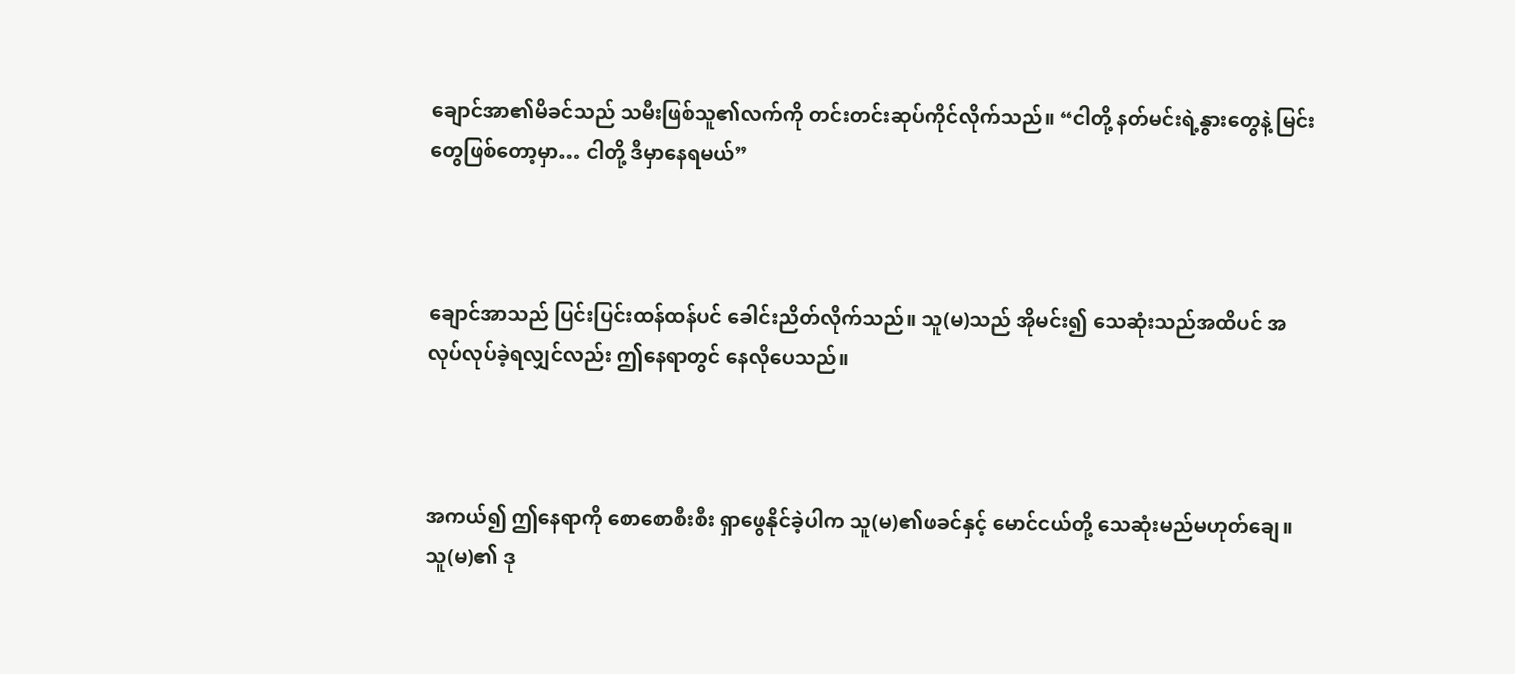ချောင်အာ၏မိခင်သည် သမီးဖြစ်သူ၏လက်ကို တင်းတင်းဆုပ်ကိုင်လိုက်သည်။ “ငါတို့ နတ်မင်းရဲ့နွားတွေနဲ့ မြင်းတွေဖြစ်တော့မှာ… ငါတို့ ဒီမှာနေရမယ်”



ချောင်အာသည် ပြင်းပြင်းထန်ထန်ပင် ခေါင်းညိတ်လိုက်သည်။ သူ(မ)သည် အိုမင်း၍ သေဆုံးသည်အထိပင် အလုပ်လုပ်ခဲ့ရလျှင်လည်း ဤနေရာတွင် နေလိုပေသည်။



အကယ်၍ ဤနေရာကို စောစောစီးစီး ရှာဖွေနိုင်ခဲ့ပါက သူ(မ)၏ဖခင်နှင့် မောင်ငယ်တို့ သေဆုံးမည်မဟုတ်ချေ။ သူ(မ)၏ ဒု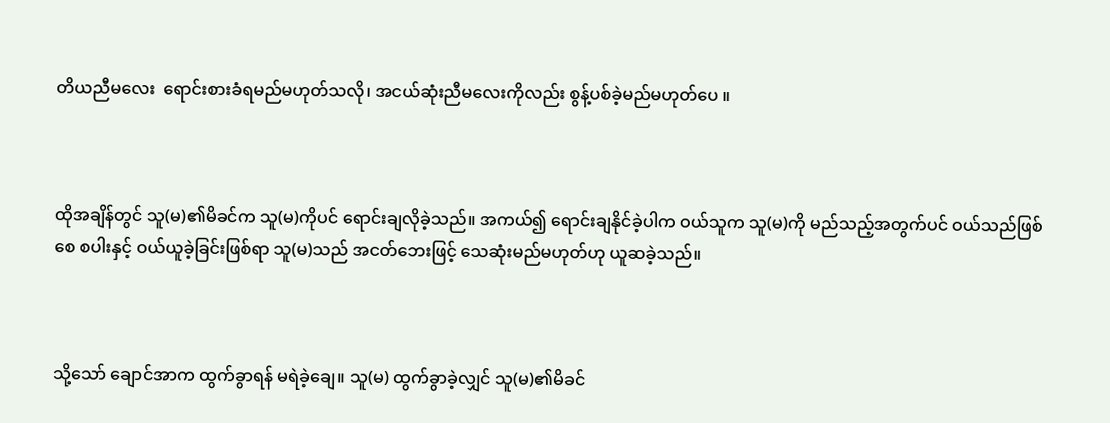တိယညီမလေး  ရောင်းစားခံရမည်မဟုတ်သလို၊ အငယ်ဆုံးညီမလေးကိုလည်း စွန့်ပစ်ခဲ့မည်မဟုတ်ပေ ။



ထိုအချိန်တွင် သူ(မ)၏မိခင်က သူ(မ)ကိုပင် ရောင်းချလိုခဲ့သည်။ အကယ်၍ ရောင်းချနိုင်ခဲ့ပါက ဝယ်သူက သူ(မ)ကို မည်သည့်အတွက်ပင် ဝယ်သည်ဖြစ်စေ စပါးနှင့် ဝယ်ယူခဲ့ခြင်းဖြစ်ရာ သူ(မ)သည် အငတ်ဘေးဖြင့် သေဆုံးမည်မဟုတ်ဟု ယူဆခဲ့သည်။



သို့သော် ချောင်အာက ထွက်ခွာရန် မရဲခဲ့ချေ။ သူ(မ) ထွက်ခွာခဲ့လျှင် သူ(မ)၏မိခင်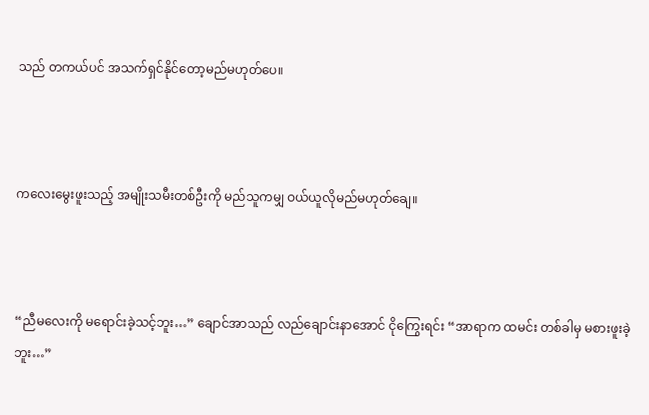သည် တကယ်ပင် အသက်ရှင်နိုင်တော့မည်မဟုတ်ပေ။



ကလေးမွေးဖူးသည့် အမျိုးသမီးတစ်ဦးကို မည်သူကမျှ ဝယ်ယူလိုမည်မဟုတ်ချေ။



“ညီမလေးကို မရောင်းခဲ့သင့်ဘူး…” ချောင်အာသည် လည်ချောင်းနာအောင် ငိုကြွေးရင်း “အာရာက ထမင်း တစ်ခါမှ မစားဖူးခဲ့ဘူး…”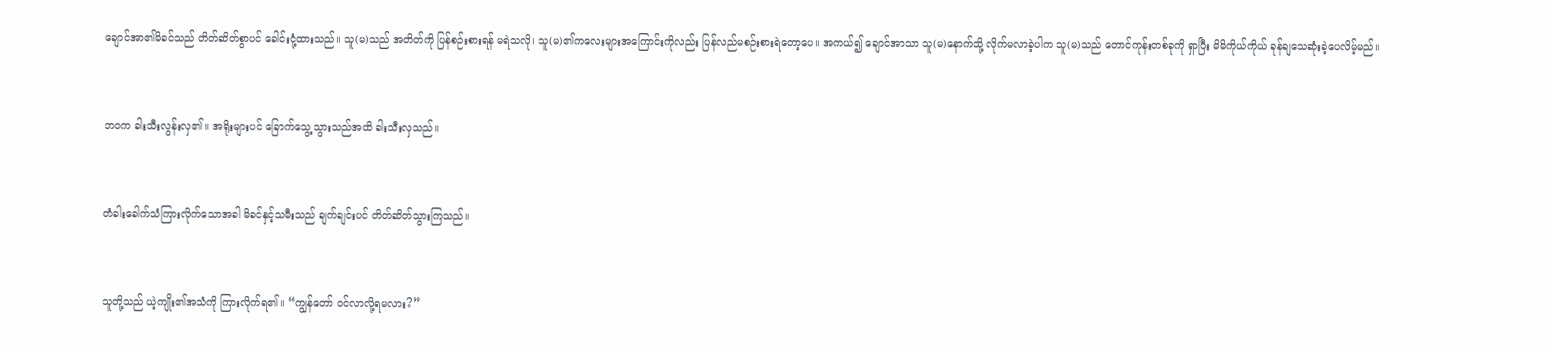ချောင်အာ၏မိခင်သည် တိတ်ဆိတ်စွာပင် ခေါင်းငုံ့ထားသည်။ သူ(မ)သည် အတိတ်ကို ပြန်စဉ်းစားရန် မရဲသလို၊ သူ(မ)၏ကလေးများအကြောင်းကိုလည်း ပြန်လည်မစဉ်းစားရဲတော့ပေ။ အကယ်၍ ချောင်အာသာ သူ(မ)နောက်သို့ လိုက်မလာခဲ့ပါက သူ(မ)သည် တောင်ကုန်းတစ်ခုကို ရှာပြီး မိမိကိုယ်ကိုယ် ခုန်ချသေဆုံးခဲ့ပေလိမ့်မည်။



ဘဝက ခါးသီးလွန်းလှ၏။ အရိုးများပင် ခြောက်သွေ့သွားသည်အထိ ခါးသီးလှသည်။



တံခါးခေါက်သံကြားလိုက်သောအခါ မိခင်နှင့်သမီးသည် ချက်ချင်းပင် တိတ်ဆိတ်သွားကြသည်။



သူတို့သည် ယဲ့ကျိုး၏အသံကို ကြားလိုက်ရ၏။ “ကျွန်တော် ဝင်လာလို့ရမလား?”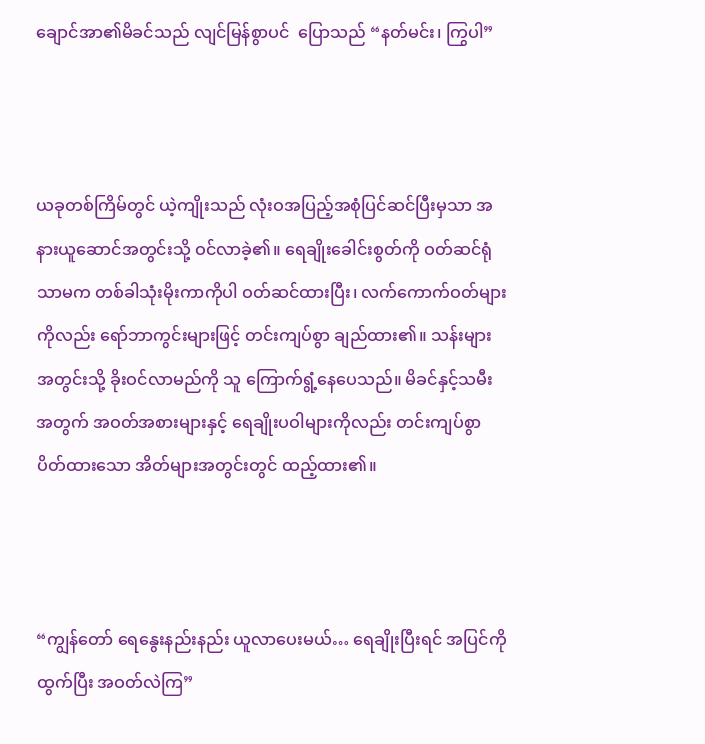ချောင်အာ၏မိခင်သည် လျင်မြန်စွာပင်  ပြောသည် “နတ်မင်း၊ ကြွပါ”



ယခုတစ်ကြိမ်တွင် ယဲ့ကျိုးသည် လုံးဝအပြည့်အစုံပြင်ဆင်ပြီးမှသာ အနားယူဆောင်အတွင်းသို့ ဝင်လာခဲ့၏။ ရေချိုးခေါင်းစွတ်ကို ဝတ်ဆင်ရုံသာမက တစ်ခါသုံးမိုးကာကိုပါ ဝတ်ဆင်ထားပြီး၊ လက်ကောက်ဝတ်များကိုလည်း ရော်ဘာကွင်းများဖြင့် တင်းကျပ်စွာ ချည်ထား၏။ သန်းများအတွင်းသို့ ခိုးဝင်လာမည်ကို သူ ကြောက်ရွံ့နေပေသည်။ မိခင်နှင့်သမီးအတွက် အဝတ်အစားများနှင့် ရေချိုးပဝါများကိုလည်း တင်းကျပ်စွာပိတ်ထားသော အိတ်များအတွင်းတွင် ထည့်ထား၏။



“ကျွန်တော် ရေနွေးနည်းနည်း ယူလာပေးမယ်… ရေချိုးပြီးရင် အပြင်ကိုထွက်ပြီး အဝတ်လဲကြ”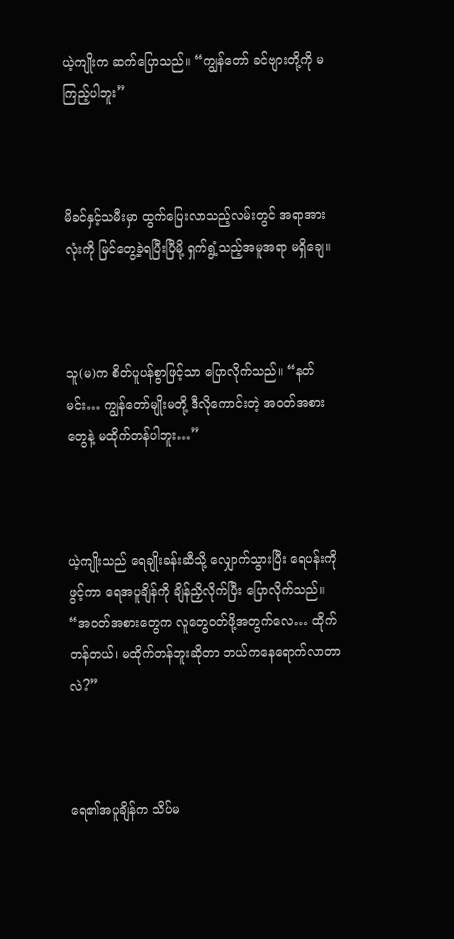ယဲ့ကျိုးက ဆက်ပြောသည်။ “ကျွန်တော် ခင်ဗျားတို့ကို မကြည့်ပါဘူး”



မိခင်နှင့်သမီးမှာ ထွက်ပြေးလာသည့်လမ်းတွင် အရာအားလုံးကို မြင်တွေ့ခဲ့ရပြီးပြီမို့ ရှက်ရွံ့သည့်အမူအရာ မရှိချေ။



သူ(မ)က စိတ်ပူပန်စွာဖြင့်သာ ပြောလိုက်သည်။ “နတ်မင်း… ကျွန်တော်မျိုးမတို့ ဒီလိုကောင်းတဲ့ အဝတ်အစားတွေနဲ့ မထိုက်တန်ပါဘူး…”



ယဲ့ကျိုးသည် ရေချိုးခန်းဆီသို့ လျှောက်သွားပြီး ရေပန်းကို ဖွင့်ကာ ရေအပူချိန်ကို ချိန်ညှိလိုက်ပြီး ပြောလိုက်သည်။ “အဝတ်အစားတွေက လူတွေဝတ်ဖို့အတွက်လေ… ထိုက်တန်တယ်၊ မထိုက်တန်ဘူးဆိုတာ ဘယ်ကနေရောက်လာတာလဲ?”



ရေ၏အပူချိန်က သိပ်မ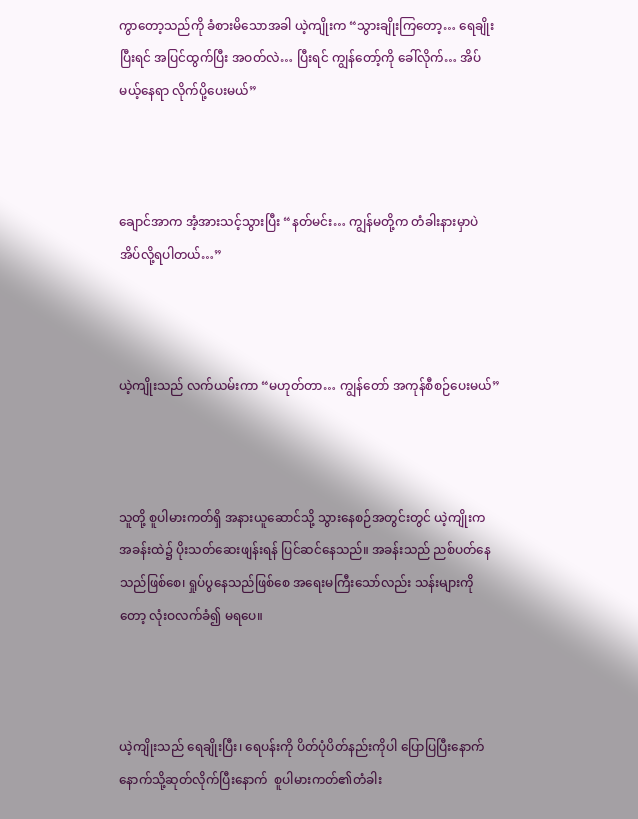ကွာတော့သည်ကို ခံစားမိသောအခါ ယဲ့ကျိုးက “သွားချိုးကြတော့… ရေချိုးပြီးရင် အပြင်ထွက်ပြီး အဝတ်လဲ… ပြီးရင် ကျွန်တော့်ကို ခေါ်လိုက်… အိပ်မယ့်နေရာ လိုက်ပို့ပေးမယ်”



ချောင်အာက အံ့အားသင့်သွားပြီး “နတ်မင်း… ကျွန်မတို့က တံခါးနားမှာပဲ အိပ်လို့ရပါတယ်…”



ယဲ့ကျိုးသည် လက်ယမ်းကာ “မဟုတ်တာ… ကျွန်တော် အကုန်စီစဉ်ပေးမယ်”



သူတို့ စူပါမားကတ်ရှိ အနားယူဆောင်သို့ သွားနေစဉ်အတွင်းတွင် ယဲ့ကျိုးက အခန်းထဲ၌ ပိုးသတ်ဆေးဖျန်းရန် ပြင်ဆင်နေသည်။ အခန်းသည် ညစ်ပတ်နေသည်ဖြစ်စေ၊ ရှုပ်ပွနေသည်ဖြစ်စေ အရေးမကြီးသော်လည်း သန်းများကိုတော့ လုံးဝလက်ခံ၍ မရပေ။



ယဲ့ကျိုးသည် ရေချိုးပြီး၊ ရေပန်းကို ပိတ်ပုံပိတ်နည်းကိုပါ ပြောပြပြီးနောက် နောက်သို့ဆုတ်လိုက်ပြီးနောက်  စူပါမားကတ်၏တံခါး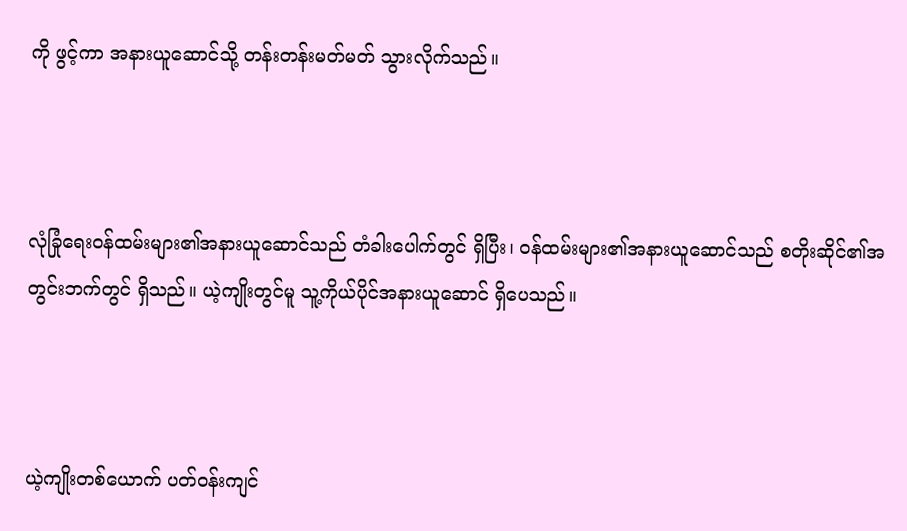ကို ဖွင့်ကာ အနားယူဆောင်သို့ တန်းတန်းမတ်မတ် သွားလိုက်သည်။



လုံခြုံရေးဝန်ထမ်းများ၏အနားယူဆောင်သည် တံခါးပေါက်တွင် ရှိပြီး၊ ဝန်ထမ်းများ၏အနားယူဆောင်သည် စတိုးဆိုင်၏အတွင်းဘက်တွင် ရှိသည်။ ယဲ့ကျိုးတွင်မူ သူ့ကိုယ်ပိုင်အနားယူဆောင် ရှိပေသည်။



ယဲ့ကျိုးတစ်ယောက် ပတ်ဝန်းကျင်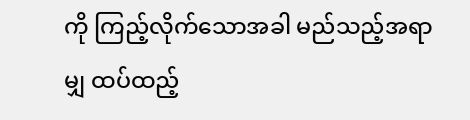ကို ကြည့်လိုက်သောအခါ မည်သည့်အရာမျှ ထပ်ထည့်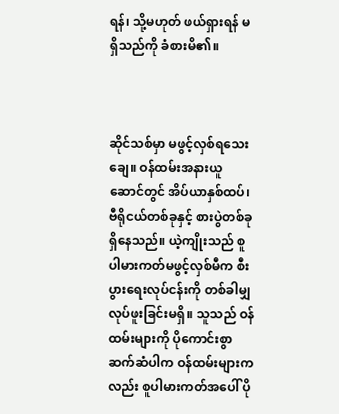ရန်၊ သို့မဟုတ် ဖယ်ရှားရန် မရှိသည်ကို ခံစားမိ၏။



ဆိုင်သစ်မှာ မဖွင့်လှစ်ရသေးချေ။ ဝန်ထမ်းအနားယူဆောင်တွင် အိပ်ယာနှစ်ထပ်၊ ဗီရိုငယ်တစ်ခုနှင့် စားပွဲတစ်ခု ရှိနေသည်။ ယဲ့ကျိုးသည် စူပါမားကတ်မဖွင့်လှစ်မီက စီးပွားရေးလုပ်ငန်းကို တစ်ခါမျှ လုပ်ဖူးခြင်းမရှိ။ သူသည် ဝန်ထမ်းများကို ပိုကောင်းစွာ ဆက်ဆံပါက ဝန်ထမ်းများကလည်း စူပါမားကတ်အပေါ် ပို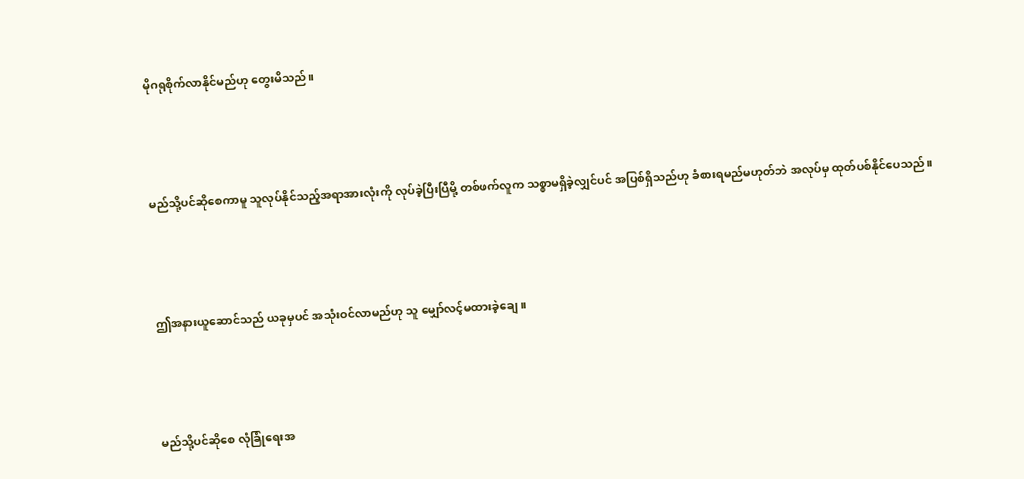မိုဂရုစိုက်လာနိုင်မည်ဟု တွေးမိသည်။



မည်သို့ပင်ဆိုစေကာမူ သူလုပ်နိုင်သည့်အရာအားလုံးကို လုပ်ခဲ့ပြီးပြီမို့ တစ်ဖက်လူက သစ္စာမရှိခဲ့လျှင်ပင် အပြစ်ရှိသည်ဟု ခံစားရမည်မဟုတ်ဘဲ အလုပ်မှ ထုတ်ပစ်နိုင်ပေသည်။



ဤအနားယူဆောင်သည် ယခုမှပင် အသုံးဝင်လာမည်ဟု သူ မျှော်လင့်မထားခဲ့ချေ။



မည်သို့ပင်ဆိုစေ လုံခြုံရေးအ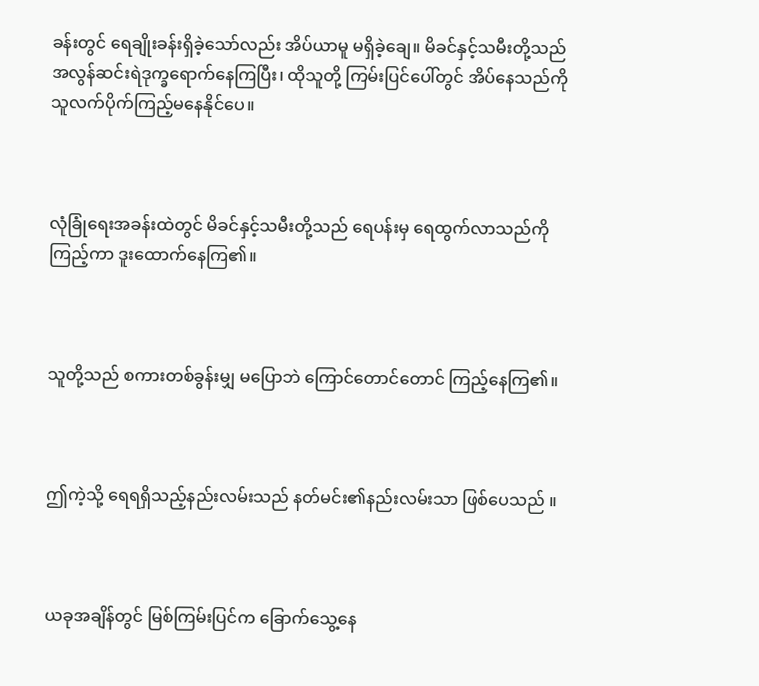ခန်းတွင် ရေချိုးခန်းရှိခဲ့သော်လည်း အိပ်ယာမူ မရှိခဲ့ချေ။ မိခင်နှင့်သမီးတို့သည် အလွန်ဆင်းရဲဒုက္ခရောက်နေကြပြီး၊ ထိုသူတို့ ကြမ်းပြင်ပေါ်တွင် အိပ်နေသည်ကို သူလက်ပိုက်ကြည့်မနေနိုင်ပေ။



လုံခြုံရေးအခန်းထဲတွင် မိခင်နှင့်သမီးတို့သည် ရေပန်းမှ ရေထွက်လာသည်ကို ကြည့်ကာ ဒူးထောက်နေကြ၏။



သူတို့သည် စကားတစ်ခွန်းမျှ မပြောဘဲ ကြောင်တောင်တောင် ကြည့်နေကြ၏။



ဤကဲ့သို့ ရေရရှိသည့်နည်းလမ်းသည် နတ်မင်း၏နည်းလမ်းသာ ဖြစ်ပေသည် ။



ယခုအချိန်တွင် မြစ်ကြမ်းပြင်က ခြောက်သွေ့နေ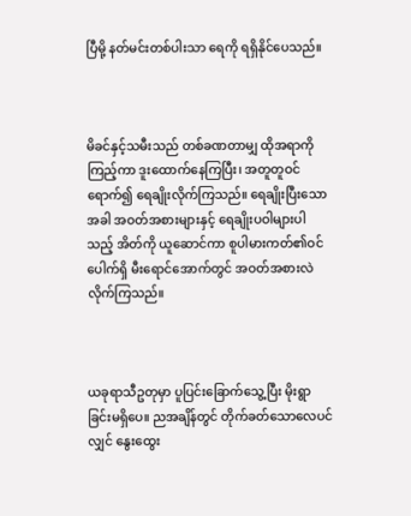ပြီမို့ နတ်မင်းတစ်ပါးသာ ရေကို ရရှိနိုင်ပေသည်။



မိခင်နှင့်သမီးသည် တစ်ခဏတာမျှ ထိုအရာကို ကြည့်ကာ ဒူးထောက်နေကြပြီး၊ အတူတူဝင်ရောက်၍ ရေချိုးလိုက်ကြသည်။ ရေချိုးပြီးသောအခါ အဝတ်အစားများနှင့် ရေချိုးပဝါများပါသည့် အိတ်ကို ယူဆောင်ကာ စူပါမားကတ်၏ဝင်ပေါက်ရှိ မီးရောင်အောက်တွင် အဝတ်အစားလဲလိုက်ကြသည်။



ယခုရာသီဥတုမှာ ပူပြင်းခြောက်သွေ့ပြီး မိုးရွာခြင်းမရှိပေ။ ညအချိန်တွင် တိုက်ခတ်သောလေပင်လျှင် နွေးထွေး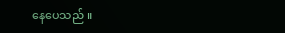နေပေသည် ။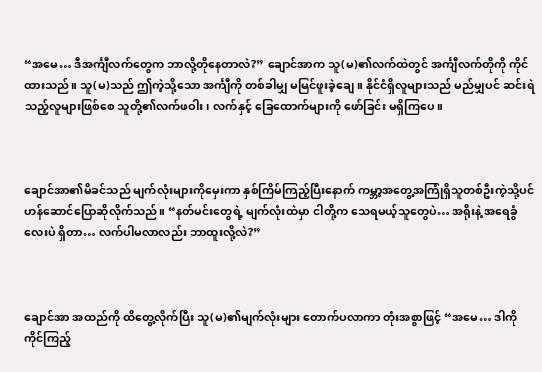“အမေ… ဒီအင်္ကျီလက်တွေက ဘာလို့တိုနေတာလဲ?” ချောင်အာက သူ(မ)၏လက်ထဲတွင် အင်္ကျီလက်တိုကို ကိုင်ထားသည်။ သူ(မ)သည် ဤကဲ့သို့သော အင်္ကျီကို တစ်ခါမျှ မမြင်ဖူးခဲ့ချေ။ နိုင်ငံရှိလူများသည် မည်မျှပင် ဆင်းရဲသည့်လူများဖြစ်စေ သူတို့၏လက်ဖဝါး၊ လက်နှင့် ခြေထောက်များကို ဖော်ခြင်း မရှိကြပေ။



ချောင်အာ၏မိခင်သည် မျက်လုံးများကိုမှေးကာ နှစ်ကြိမ်ကြည့်ပြီးနောက် ကမ္ဘာ့အတွေ့အကြုံရှိသူတစ်ဦးကဲ့သို့ပင် ဟန်ဆောင်ပြောဆိုလိုက်သည်။ “နတ်မင်းတွေရဲ့ မျက်လုံးထဲမှာ ငါတို့က သေရမယ့်သူတွေပဲ… အရိုးနဲ့ အရေခွံလေးပဲ ရှိတာ… လက်ပါမလာလည်း ဘာထူးလို့လဲ?”



ချောင်အာ အထည်ကို ထိတွေ့လိုက်ပြီး သူ(မ)၏မျက်လုံးများ တောက်ပလာကာ တုံးအစွာဖြင့် “အမေ… ဒါကို ကိုင်ကြည့်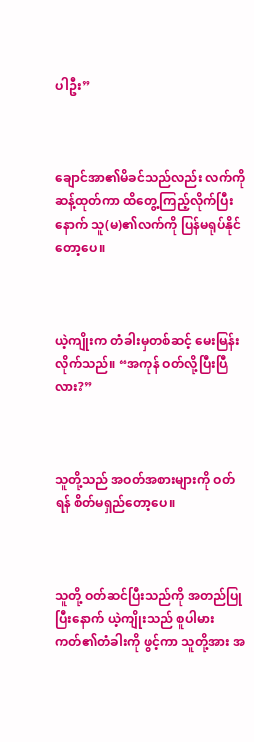ပါဦး”



ချောင်အာ၏မိခင်သည်လည်း လက်ကိုဆန့်ထုတ်ကာ ထိတွေ့ကြည့်လိုက်ပြီးနောက် သူ(မ)၏လက်ကို ပြန်မရုပ်နိုင်တော့ပေ။



ယဲ့ကျိုးက တံခါးမှတစ်ဆင့် မေးမြန်းလိုက်သည်။ “အကုန် ဝတ်လို့ပြီးပြီလား?”



သူတို့သည် အဝတ်အစားများကို ဝတ်ရန် စိတ်မရှည်တော့ပေ။



သူတို့ ဝတ်ဆင်ပြီးသည်ကို အတည်ပြုပြီးနောက် ယဲ့ကျိုးသည် စူပါမားကတ်၏တံခါးကို ဖွင့်ကာ သူတို့အား အ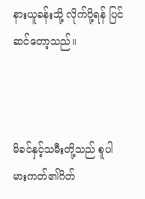နားယူခန်းသို့ လိုက်ပို့ရန် ပြင်ဆင်တော့သည်။



မိခင်နှင့်သမီးတို့သည် စူပါမားကတ်၏ဂိတ်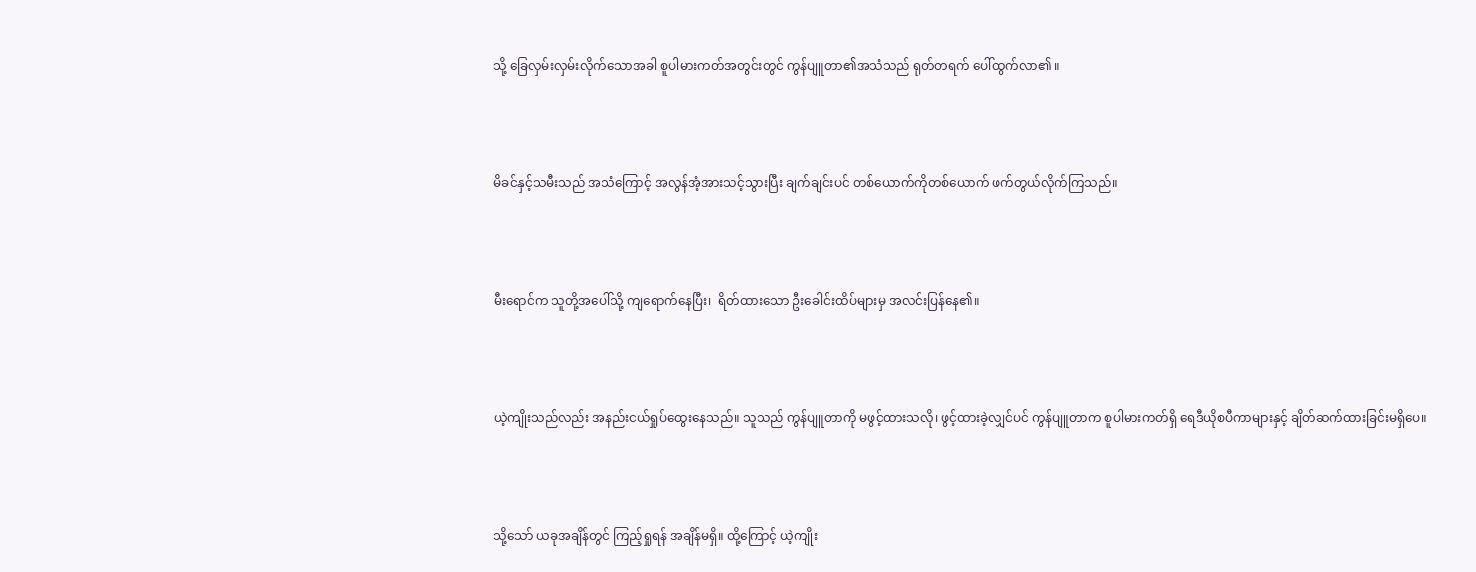သို့ ခြေလှမ်းလှမ်းလိုက်သောအခါ စူပါမားကတ်အတွင်းတွင် ကွန်ပျူတာ၏အသံသည် ရုတ်တရက် ပေါ်ထွက်လာ၏ ။



မိခင်နှင့်သမီးသည် အသံကြောင့် အလွန်အံ့အားသင့်သွားပြီး ချက်ချင်းပင် တစ်ယောက်ကိုတစ်ယောက် ဖက်တွယ်လိုက်ကြသည်။



မီးရောင်က သူတို့အပေါ်သို့ ကျရောက်နေပြီး၊  ရိတ်ထားသော ဦးခေါင်းထိပ်များမှ အလင်းပြန်နေ၏။



ယဲ့ကျိုးသည်လည်း အနည်းငယ်ရှုပ်ထွေးနေသည်။ သူသည် ကွန်ပျူတာကို မဖွင့်ထားသလို၊ ဖွင့်ထားခဲ့လျှင်ပင် ကွန်ပျူတာက စူပါမားကတ်ရှိ ရေဒီယိုစပီကာများနှင့် ချိတ်ဆက်ထားခြင်းမရှိပေ။



သို့သော် ယခုအချိန်တွင် ကြည့်ရှုရန် အချိန်မရှိ။ ထို့ကြောင့် ယဲ့ကျိုး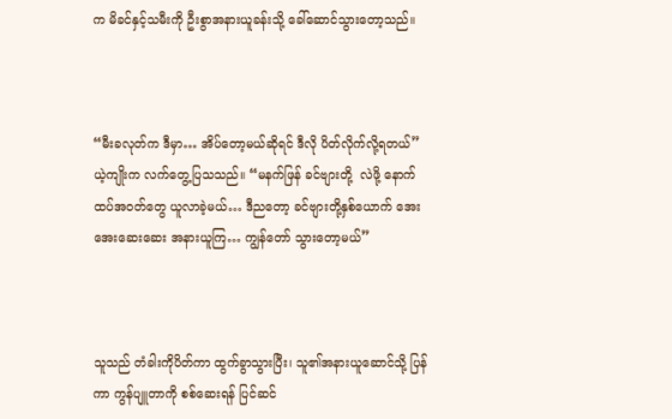က မိခင်နှင့်သမီးကို ဦးစွာအနားယူခန်းသို့ ခေါ်ဆောင်သွားတော့သည်။



“မီးခလုတ်က ဒီမှာ… အိပ်တော့မယ်ဆိုရင် ဒီလို ပိတ်လိုက်လို့ရတယ်” ယဲ့ကျိုးက လက်တွေ့ပြသသည်။ “မနက်ဖြန် ခင်ဗျားတို့  လဲဖို့ နောက်ထပ်အဝတ်တွေ ယူလာခဲ့မယ်… ဒီညတော့ ခင်ဗျားတို့နှစ်ယောက် အေးအေးဆေးဆေး အနားယူကြ… ကျွန်တော် သွားတော့မယ်”



သူသည် တံခါးကိုပိတ်ကာ ထွက်ခွာသွားပြီး၊ သူ၏အနားယူဆောင်သို့ ပြန်ကာ ကွန်ပျူတာကို စစ်ဆေးရန် ပြင်ဆင်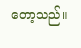တော့သည်။